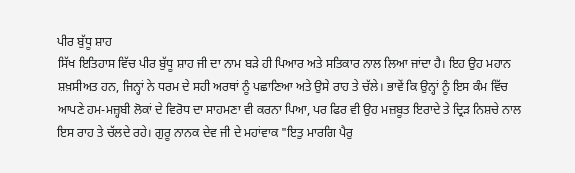ਪੀਰ ਬੁੱਧੂ ਸ਼ਾਹ
ਸਿੱਖ ਇਤਿਹਾਸ ਵਿੱਚ ਪੀਰ ਬੁੱਧੂ ਸ਼ਾਹ ਜੀ ਦਾ ਨਾਮ ਬੜੇ ਹੀ ਪਿਆਰ ਅਤੇ ਸਤਿਕਾਰ ਨਾਲ ਲਿਆ ਜਾਂਦਾ ਹੈ। ਇਹ ਉਹ ਮਹਾਨ ਸ਼ਖ਼ਸੀਅਤ ਹਨ, ਜਿਨ੍ਹਾਂ ਨੇ ਧਰਮ ਦੇ ਸਹੀ ਅਰਥਾਂ ਨੂੰ ਪਛਾਣਿਆ ਅਤੇ ਉਸੇ ਰਾਹ ਤੇ ਚੱਲੇ। ਭਾਵੇਂ ਕਿ ਉਨ੍ਹਾਂ ਨੂੰ ਇਸ ਕੰਮ ਵਿੱਚ ਆਪਣੇ ਹਮ-ਮਜ਼੍ਹਬੀ ਲੋਕਾਂ ਦੇ ਵਿਰੋਧ ਦਾ ਸਾਹਮਣਾ ਵੀ ਕਰਨਾ ਪਿਆ, ਪਰ ਫਿਰ ਵੀ ਉਹ ਮਜ਼ਬੂਤ ਇਰਾਦੇ ਤੇ ਦ੍ਰਿੜ ਨਿਸ਼ਚੇ ਨਾਲ ਇਸ ਰਾਹ ਤੇ ਚੱਲਦੇ ਰਹੇ। ਗੁਰੂ ਨਾਨਕ ਦੇਵ ਜੀ ਦੇ ਮਹਾਂਵਾਕ "ਇਤੁ ਮਾਰਗਿ ਪੈਰੁ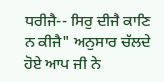ਧਰੀਜੈ-- ਸਿਰੁ ਦੀਜੈ ਕਾਣਿ ਨ ਕੀਜੈ" ਅਨੁਸਾਰ ਚੱਲਦੇ ਹੋਏ ਆਪ ਜੀ ਨੇ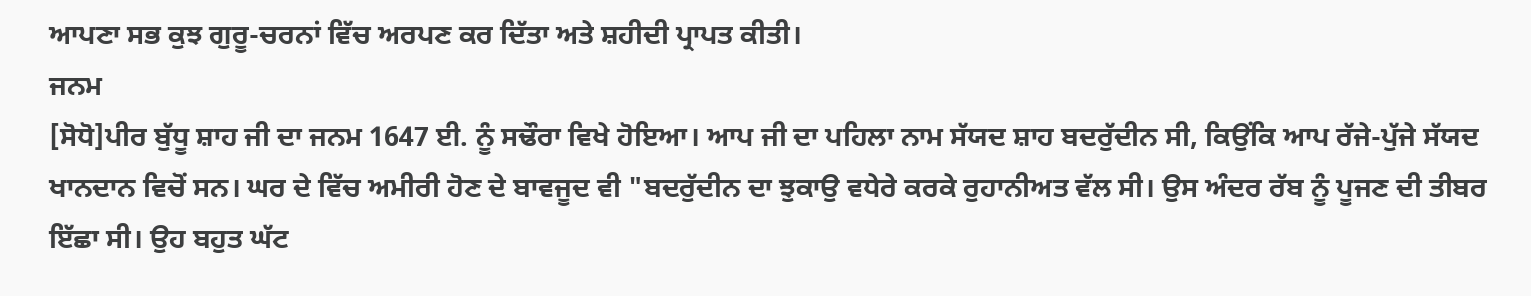ਆਪਣਾ ਸਭ ਕੁਝ ਗੁਰੂ-ਚਰਨਾਂ ਵਿੱਚ ਅਰਪਣ ਕਰ ਦਿੱਤਾ ਅਤੇ ਸ਼ਹੀਦੀ ਪ੍ਰਾਪਤ ਕੀਤੀ।
ਜਨਮ
[ਸੋਧੋ]ਪੀਰ ਬੁੱਧੂ ਸ਼ਾਹ ਜੀ ਦਾ ਜਨਮ 1647 ਈ. ਨੂੰ ਸਢੌਰਾ ਵਿਖੇ ਹੋਇਆ। ਆਪ ਜੀ ਦਾ ਪਹਿਲਾ ਨਾਮ ਸੱਯਦ ਸ਼ਾਹ ਬਦਰੁੱਦੀਨ ਸੀ, ਕਿਉਂਕਿ ਆਪ ਰੱਜੇ-ਪੁੱਜੇ ਸੱਯਦ ਖਾਨਦਾਨ ਵਿਚੋਂ ਸਨ। ਘਰ ਦੇ ਵਿੱਚ ਅਮੀਰੀ ਹੋਣ ਦੇ ਬਾਵਜੂਦ ਵੀ "ਬਦਰੁੱਦੀਨ ਦਾ ਝੁਕਾਉ ਵਧੇਰੇ ਕਰਕੇ ਰੁਹਾਨੀਅਤ ਵੱਲ ਸੀ। ਉਸ ਅੰਦਰ ਰੱਬ ਨੂੰ ਪੂਜਣ ਦੀ ਤੀਬਰ ਇੱਛਾ ਸੀ। ਉਹ ਬਹੁਤ ਘੱਟ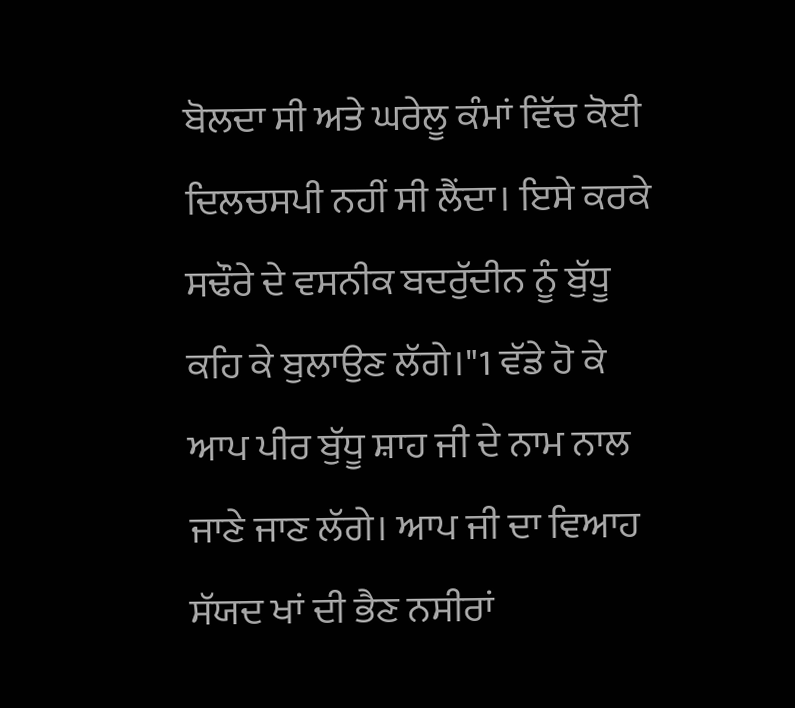ਬੋਲਦਾ ਸੀ ਅਤੇ ਘਰੇਲੂ ਕੰਮਾਂ ਵਿੱਚ ਕੋਈ ਦਿਲਚਸਪੀ ਨਹੀਂ ਸੀ ਲੈਂਦਾ। ਇਸੇ ਕਰਕੇ ਸਢੌਰੇ ਦੇ ਵਸਨੀਕ ਬਦਰੁੱਦੀਨ ਨੂੰ ਬੁੱਧੂ ਕਹਿ ਕੇ ਬੁਲਾਉਣ ਲੱਗੇ।"1 ਵੱਡੇ ਹੋ ਕੇ ਆਪ ਪੀਰ ਬੁੱਧੂ ਸ਼ਾਹ ਜੀ ਦੇ ਨਾਮ ਨਾਲ ਜਾਣੇ ਜਾਣ ਲੱਗੇ। ਆਪ ਜੀ ਦਾ ਵਿਆਹ ਸੱਯਦ ਖਾਂ ਦੀ ਭੈਣ ਨਸੀਰਾਂ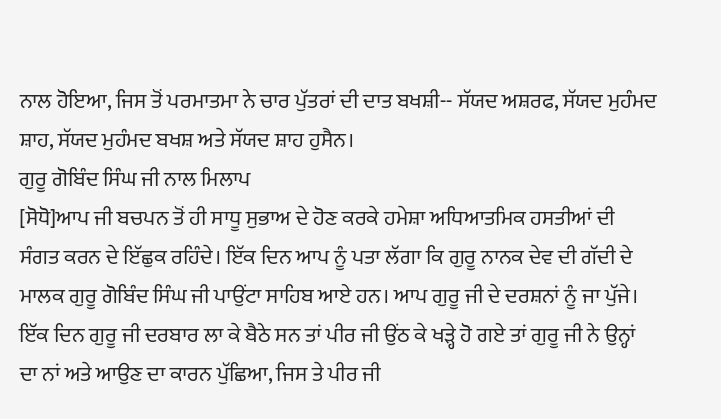ਨਾਲ ਹੋਇਆ, ਜਿਸ ਤੋਂ ਪਰਮਾਤਮਾ ਨੇ ਚਾਰ ਪੁੱਤਰਾਂ ਦੀ ਦਾਤ ਬਖਸ਼ੀ-- ਸੱਯਦ ਅਸ਼ਰਫ, ਸੱਯਦ ਮੁਹੰਮਦ ਸ਼ਾਹ, ਸੱਯਦ ਮੁਹੰਮਦ ਬਖਸ਼ ਅਤੇ ਸੱਯਦ ਸ਼ਾਹ ਹੁਸੈਨ।
ਗੁਰੂ ਗੋਬਿੰਦ ਸਿੰਘ ਜੀ ਨਾਲ ਮਿਲਾਪ
[ਸੋਧੋ]ਆਪ ਜੀ ਬਚਪਨ ਤੋਂ ਹੀ ਸਾਧੂ ਸੁਭਾਅ ਦੇ ਹੋਣ ਕਰਕੇ ਹਮੇਸ਼ਾ ਅਧਿਆਤਮਿਕ ਹਸਤੀਆਂ ਦੀ ਸੰਗਤ ਕਰਨ ਦੇ ਇੱਛੁਕ ਰਹਿੰਦੇ। ਇੱਕ ਦਿਨ ਆਪ ਨੂੰ ਪਤਾ ਲੱਗਾ ਕਿ ਗੁਰੂ ਨਾਨਕ ਦੇਵ ਦੀ ਗੱਦੀ ਦੇ ਮਾਲਕ ਗੁਰੂ ਗੋਬਿੰਦ ਸਿੰਘ ਜੀ ਪਾਉਂਟਾ ਸਾਹਿਬ ਆਏ ਹਨ। ਆਪ ਗੁਰੂ ਜੀ ਦੇ ਦਰਸ਼ਨਾਂ ਨੂੰ ਜਾ ਪੁੱਜੇ। ਇੱਕ ਦਿਨ ਗੁਰੂ ਜੀ ਦਰਬਾਰ ਲਾ ਕੇ ਬੈਠੇ ਸਨ ਤਾਂ ਪੀਰ ਜੀ ਉਂਠ ਕੇ ਖੜ੍ਹੇ ਹੋ ਗਏ ਤਾਂ ਗੁਰੂ ਜੀ ਨੇ ਉਨ੍ਹਾਂ ਦਾ ਨਾਂ ਅਤੇ ਆਉਣ ਦਾ ਕਾਰਨ ਪੁੱਛਿਆ, ਜਿਸ ਤੇ ਪੀਰ ਜੀ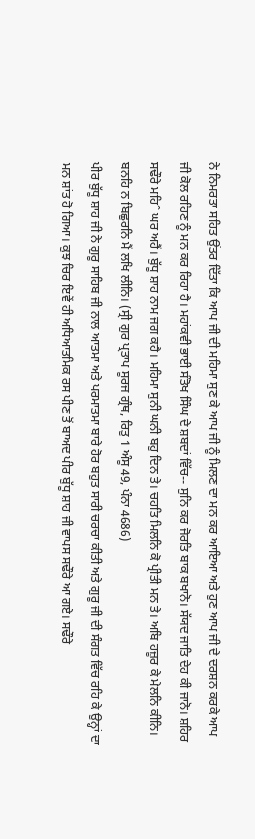ਨੇ ਨਿਮਰਤਾ ਸਹਿਤ ਉਂਤਰ ਦਿੱਤਾ ਕਿ ਆਪ ਜੀ ਦੀ ਮਹਿਮਾ ਸੁਣ ਕੇ ਆਪ ਜੀ ਨੂੰ ਮਿਲਣ ਦਾ ਮਨ ਕਰ ਆਇਆ ਅਤੇ ਹੁਣ ਆਪ ਜੀ ਦੇ ਦਰਸ਼ਨ ਕਰਕੇ ਆਪ ਜੀ ਕੋਲ ਰਹਿਣ ਨੂੰ ਮਨ ਕਰ ਰਿਹਾ ਹੈ। ਮਹਾਂਕਵੀ ਭਾਈ ਸੰਤੋਖ ਸਿੰਘ ਦੇ ਸ਼ਬਦਾਂ ਵਿੱਚ-- ਸੁਨਿ ਕਰ ਜੋਰਤਿ ਬਾਕ ਬਖਾਨੋ। ਸੱਯਦ ਜਾਤਿ ਦੇਹ ਕੀ ਜਾਨੋ। ਸ਼ਹਿਰ ਸਢੌਰੇ ਮਹਿˆ ਘਰ ਅਹੈਂ। ਬੁੱਧੂ ਸ਼ਾਹ ਨਾਮ ਜਗ ਕਹੈ। ਮਹਿਮਾ ਸੁਨੀ ਘਨੀ ਬਹੁ ਦਿਨ ਤੇ। ਚਹਤਿ ਮਿਲਨਿ ਕੋ ਪ੍ਰੀਤੀ ਮਨ ਤੇ। ਅਬਿ ਹਜ਼ੂਰ ਕੇ ਮੇਲਨਿ ਕੀਨਿ। ਬਨਹਿ ਨ ਬਿਛੁਰਨਿ ਮੈਂ ਲਖਿ ਲੀਨਿ। (ਸ੍ਰੀ ਗੁਰ ਪ੍ਰਤਾਪ ਸੂਰਜ ਗ੍ਰੰਥ, ਰਿਤੁ 1 ਅੰਸੂ 49, ਪੰਨਾ 4686)
ਪੀਰ ਬੁੱਧੂ ਸ਼ਾਹ ਜੀ ਨੇ ਗੁਰੂ ਸਾਹਿਬ ਜੀ ਨਾਲ ਆਤਮਾ ਅਤੇ ਪਰਮਾਤਮਾ ਬਾਰੇ ਹੋਰ ਬਹੁਤ ਸਾਰੀ ਚਰਚਾ ਕੀਤੀ ਅਤੇ ਗੁਰੂ ਜੀ ਦੀ ਸੰਗਤ ਵਿੱਚ ਰਹਿ ਕੇ ਉਨ੍ਹਾਂ ਦਾ ਮਨ ਸ਼ਾਂਤ ਹੋ ਗਿਆ। ਕੁਝ ਚਿਰ ਇਵੇਂ ਹੀ ਅਧਿਆਤਮਿਕ ਰਸ ਪੀਣ ਤੋਂ ਬਾਅਦ ਪੀਰ ਬੁੱਧੂ ਸ਼ਾਹ ਜੀ ਵਾਪਸ ਸਢੌਰੇ ਆ ਗਏ। ਸਢੌਰੇ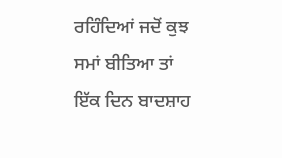ਰਹਿੰਦਿਆਂ ਜਦੋਂ ਕੁਝ ਸਮਾਂ ਬੀਤਿਆ ਤਾਂ ਇੱਕ ਦਿਨ ਬਾਦਸ਼ਾਹ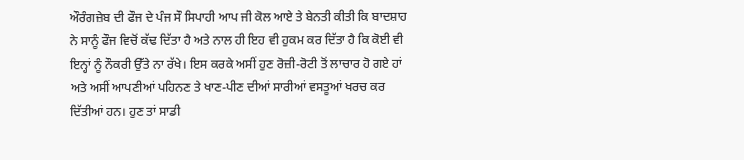ਔਰੰਗਜ਼ੇਬ ਦੀ ਫੌਜ ਦੇ ਪੰਜ ਸੌ ਸਿਪਾਹੀ ਆਪ ਜੀ ਕੋਲ ਆਏ ਤੇ ਬੇਨਤੀ ਕੀਤੀ ਕਿ ਬਾਦਸ਼ਾਹ ਨੇ ਸਾਨੂੰ ਫੌਜ ਵਿਚੋਂ ਕੱਢ ਦਿੱਤਾ ਹੈ ਅਤੇ ਨਾਲ ਹੀ ਇਹ ਵੀ ਹੁਕਮ ਕਰ ਦਿੱਤਾ ਹੈ ਕਿ ਕੋਈ ਵੀ ਇਨ੍ਹਾਂ ਨੂੰ ਨੌਕਰੀ ਉੱਤੇ ਨਾ ਰੱਖੇ। ਇਸ ਕਰਕੇ ਅਸੀਂ ਹੁਣ ਰੋਜ਼ੀ-ਰੋਟੀ ਤੋਂ ਲਾਚਾਰ ਹੋ ਗਏ ਹਾਂ ਅਤੇ ਅਸੀਂ ਆਪਣੀਆਂ ਪਹਿਨਣ ਤੇ ਖਾਣ-ਪੀਣ ਦੀਆਂ ਸਾਰੀਆਂ ਵਸਤੂਆਂ ਖਰਚ ਕਰ ਦਿੱਤੀਆਂ ਹਨ। ਹੁਣ ਤਾਂ ਸਾਡੀ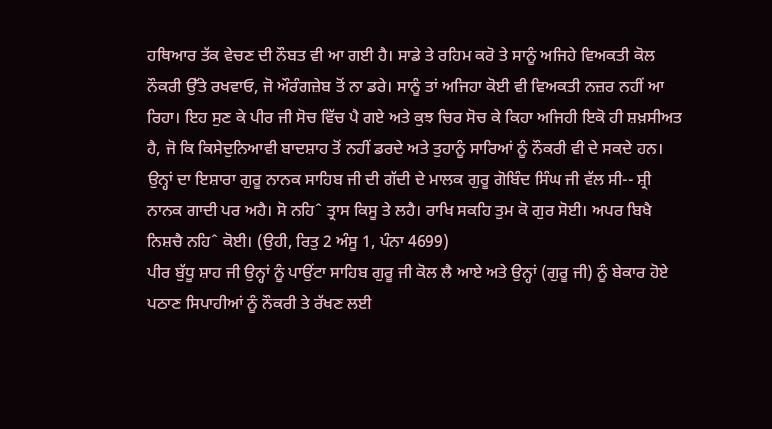ਹਥਿਆਰ ਤੱਕ ਵੇਚਣ ਦੀ ਨੌਬਤ ਵੀ ਆ ਗਈ ਹੈ। ਸਾਡੇ ਤੇ ਰਹਿਮ ਕਰੋ ਤੇ ਸਾਨੂੰ ਅਜਿਹੇ ਵਿਅਕਤੀ ਕੋਲ ਨੌਕਰੀ ਉੱਤੇ ਰਖਵਾਓ, ਜੋ ਔਰੰਗਜ਼ੇਬ ਤੋਂ ਨਾ ਡਰੇ। ਸਾਨੂੰ ਤਾਂ ਅਜਿਹਾ ਕੋਈ ਵੀ ਵਿਅਕਤੀ ਨਜ਼ਰ ਨਹੀਂ ਆ ਰਿਹਾ। ਇਹ ਸੁਣ ਕੇ ਪੀਰ ਜੀ ਸੋਚ ਵਿੱਚ ਪੈ ਗਏ ਅਤੇ ਕੁਝ ਚਿਰ ਸੋਚ ਕੇ ਕਿਹਾ ਅਜਿਹੀ ਇਕੋ ਹੀ ਸ਼ਖ਼ਸੀਅਤ ਹੈ, ਜੋ ਕਿ ਕਿਸੇਦੁਨਿਆਵੀ ਬਾਦਸ਼ਾਹ ਤੋਂ ਨਹੀਂ ਡਰਦੇ ਅਤੇ ਤੁਹਾਨੂੰ ਸਾਰਿਆਂ ਨੂੰ ਨੌਕਰੀ ਵੀ ਦੇ ਸਕਦੇ ਹਨ। ਉਨ੍ਹਾਂ ਦਾ ਇਸ਼ਾਰਾ ਗੁਰੂ ਨਾਨਕ ਸਾਹਿਬ ਜੀ ਦੀ ਗੱਦੀ ਦੇ ਮਾਲਕ ਗੁਰੂ ਗੋਬਿੰਦ ਸਿੰਘ ਜੀ ਵੱਲ ਸੀ-- ਸ਼੍ਰੀ ਨਾਨਕ ਗਾਦੀ ਪਰ ਅਹੈ। ਸੋ ਨਹਿˆ ਤ੍ਰਾਸ ਕਿਸੂ ਤੇ ਲਹੈ। ਰਾਖਿ ਸਕਹਿ ਤੁਮ ਕੋ ਗੁਰ ਸੋਈ। ਅਪਰ ਬਿਖੈ ਨਿਸ਼ਚੈ ਨਹਿˆ ਕੋਈ। (ਉਹੀ, ਰਿਤੁ 2 ਅੰਸੂ 1, ਪੰਨਾ 4699)
ਪੀਰ ਬੁੱਧੂ ਸ਼ਾਹ ਜੀ ਉਨ੍ਹਾਂ ਨੂੰ ਪਾਉਂਟਾ ਸਾਹਿਬ ਗੁਰੂ ਜੀ ਕੋਲ ਲੈ ਆਏ ਅਤੇ ਉਨ੍ਹਾਂ (ਗੁਰੂ ਜੀ) ਨੂੰ ਬੇਕਾਰ ਹੋਏ ਪਠਾਣ ਸਿਪਾਹੀਆਂ ਨੂੰ ਨੌਕਰੀ ਤੇ ਰੱਖਣ ਲਈ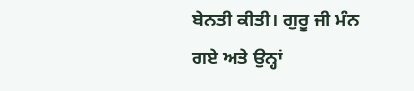ਬੇਨਤੀ ਕੀਤੀ। ਗੁਰੂ ਜੀ ਮੰਨ ਗਏ ਅਤੇ ਉਨ੍ਹਾਂ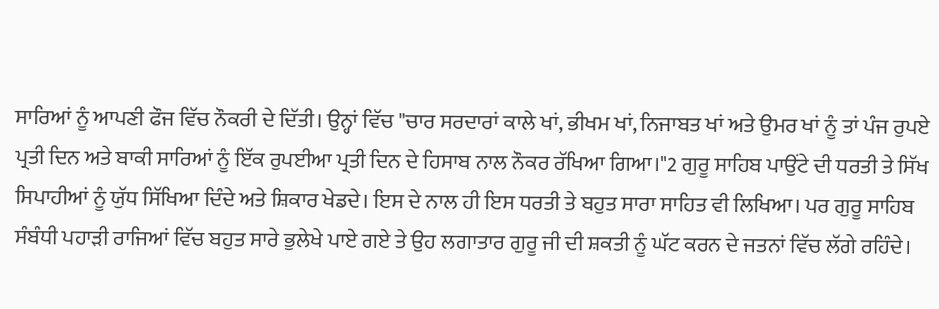ਸਾਰਿਆਂ ਨੂੰ ਆਪਣੀ ਫੌਜ ਵਿੱਚ ਨੌਕਰੀ ਦੇ ਦਿੱਤੀ। ਉਨ੍ਹਾਂ ਵਿੱਚ "ਚਾਰ ਸਰਦਾਰਾਂ ਕਾਲੇ ਖਾਂ, ਭੀਖਮ ਖਾਂ, ਨਿਜਾਬਤ ਖਾਂ ਅਤੇ ਉਮਰ ਖਾਂ ਨੂੰ ਤਾਂ ਪੰਜ ਰੁਪਏ ਪ੍ਰਤੀ ਦਿਨ ਅਤੇ ਬਾਕੀ ਸਾਰਿਆਂ ਨੂੰ ਇੱਕ ਰੁਪਈਆ ਪ੍ਰਤੀ ਦਿਨ ਦੇ ਹਿਸਾਬ ਨਾਲ ਨੌਕਰ ਰੱਖਿਆ ਗਿਆ।"2 ਗੁਰੂ ਸਾਹਿਬ ਪਾਉਂਟੇ ਦੀ ਧਰਤੀ ਤੇ ਸਿੱਖ ਸਿਪਾਹੀਆਂ ਨੂੰ ਯੁੱਧ ਸਿੱਖਿਆ ਦਿੰਦੇ ਅਤੇ ਸ਼ਿਕਾਰ ਖੇਡਦੇ। ਇਸ ਦੇ ਨਾਲ ਹੀ ਇਸ ਧਰਤੀ ਤੇ ਬਹੁਤ ਸਾਰਾ ਸਾਹਿਤ ਵੀ ਲਿਖਿਆ। ਪਰ ਗੁਰੂ ਸਾਹਿਬ ਸੰਬੰਧੀ ਪਹਾੜੀ ਰਾਜਿਆਂ ਵਿੱਚ ਬਹੁਤ ਸਾਰੇ ਭੁਲੇਖੇ ਪਾਏ ਗਏ ਤੇ ਉਹ ਲਗਾਤਾਰ ਗੁਰੂ ਜੀ ਦੀ ਸ਼ਕਤੀ ਨੂੰ ਘੱਟ ਕਰਨ ਦੇ ਜਤਨਾਂ ਵਿੱਚ ਲੱਗੇ ਰਹਿੰਦੇ।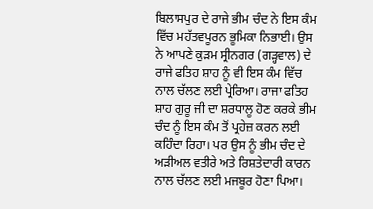ਬਿਲਾਸਪੁਰ ਦੇ ਰਾਜੇ ਭੀਮ ਚੰਦ ਨੇ ਇਸ ਕੰਮ ਵਿੱਚ ਮਹੱਤਵਪੂਰਨ ਭੂਮਿਕਾ ਨਿਭਾਈ। ਉਸ ਨੇ ਆਪਣੇ ਕੁੜਮ ਸ੍ਰੀਨਗਰ (ਗੜ੍ਹਵਾਲ) ਦੇ ਰਾਜੇ ਫਤਿਹ ਸ਼ਾਹ ਨੂੰ ਵੀ ਇਸ ਕੰਮ ਵਿੱਚ ਨਾਲ ਚੱਲਣ ਲਈ ਪ੍ਰੇਰਿਆ। ਰਾਜਾ ਫਤਿਹ ਸ਼ਾਹ ਗੁਰੂ ਜੀ ਦਾ ਸ਼ਰਧਾਲੂ ਹੋਣ ਕਰਕੇ ਭੀਮ ਚੰਦ ਨੂੰ ਇਸ ਕੰਮ ਤੋਂ ਪ੍ਰਹੇਜ਼ ਕਰਨ ਲਈ ਕਹਿੰਦਾ ਰਿਹਾ। ਪਰ ਉਸ ਨੂੰ ਭੀਮ ਚੰਦ ਦੇ ਅੜੀਅਲ ਵਤੀਰੇ ਅਤੇ ਰਿਸ਼ਤੇਦਾਰੀ ਕਾਰਨ ਨਾਲ ਚੱਲਣ ਲਈ ਮਜਬੂਰ ਹੋਣਾ ਪਿਆ।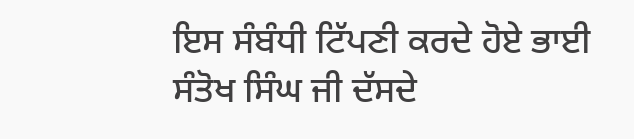ਇਸ ਸੰਬੰਧੀ ਟਿੱਪਣੀ ਕਰਦੇ ਹੋਏ ਭਾਈ ਸੰਤੋਖ ਸਿੰਘ ਜੀ ਦੱਸਦੇ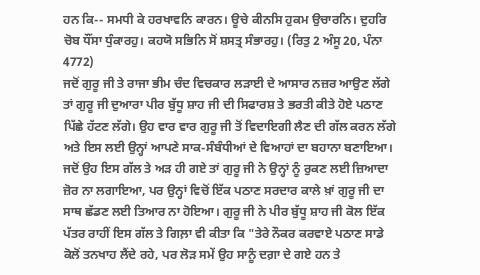ਹਨ ਕਿ-- ਸਮਧੀ ਕੇ ਹਰਖਾਵਨਿ ਕਾਰਨ। ਊਚੇ ਕੀਨਸਿ ਹੁਕਮ ਉਚਾਰਨਿ। ਦੁਹਰਿ ਚੋਬ ਧੌਂਸਾ ਧੁੰਕਾਰਹੁ। ਕਹਯੋ ਸਭਿਨਿ ਸੋਂ ਸ਼ਸਤ੍ਰ ਸੰਭਾਰਹੁ। (ਰਿਤੁ 2 ਅੰਸੂ 20, ਪੰਨਾ 4772)
ਜਦੋਂ ਗੁਰੂ ਜੀ ਤੇ ਰਾਜਾ ਭੀਮ ਚੰਦ ਵਿਚਕਾਰ ਲੜਾਈ ਦੇ ਆਸਾਰ ਨਜ਼ਰ ਆਉਣ ਲੱਗੇ ਤਾਂ ਗੁਰੂ ਜੀ ਦੁਆਰਾ ਪੀਰ ਬੁੱਧੂ ਸ਼ਾਹ ਜੀ ਦੀ ਸਿਫਾਰਸ਼ ਤੇ ਭਰਤੀ ਕੀਤੇ ਹੋਏ ਪਠਾਣ ਪਿੱਛੇ ਹੱਟਣ ਲੱਗੇ। ਉਹ ਵਾਰ ਵਾਰ ਗੁਰੂ ਜੀ ਤੋਂ ਵਿਦਾਇਗੀ ਲੈਣ ਦੀ ਗੱਲ ਕਰਨ ਲੱਗੇ ਅਤੇ ਇਸ ਲਈ ਉਨ੍ਹਾਂ ਆਪਣੇ ਸਾਕ-ਸੰਬੰਧੀਆਂ ਦੇ ਵਿਆਹਾਂ ਦਾ ਬਹਾਨਾ ਬਣਾਇਆ। ਜਦੋਂ ਉਹ ਇਸ ਗੱਲ ਤੇ ਅੜ ਹੀ ਗਏ ਤਾਂ ਗੁਰੂ ਜੀ ਨੇ ਉਨ੍ਹਾਂ ਨੂੰ ਰੁਕਣ ਲਈ ਜ਼ਿਆਦਾ ਜ਼ੋਰ ਨਾ ਲਗਾਇਆ, ਪਰ ਉਨ੍ਹਾਂ ਵਿਚੋਂ ਇੱਕ ਪਠਾਣ ਸਰਦਾਰ ਕਾਲੇ ਖ਼ਾਂ ਗੁਰੂ ਜੀ ਦਾ ਸਾਥ ਛੱਡਣ ਲਈ ਤਿਆਰ ਨਾ ਹੋਇਆ। ਗੁਰੂ ਜੀ ਨੇ ਪੀਰ ਬੁੱਧੂ ਸ਼ਾਹ ਜੀ ਕੋਲ ਇੱਕ ਪੱਤਰ ਰਾਹੀਂ ਇਸ ਗੱਲ ਤੇ ਗਿਲ਼ਾ ਵੀ ਕੀਤਾ ਕਿ "ਤੇਰੇ ਨੌਕਰ ਕਰਵਾਏ ਪਠਾਣ ਸਾਡੇ ਕੋਲੋਂ ਤਨਖਾਹ ਲੈਂਦੇ ਰਹੇ, ਪਰ ਲੋੜ ਸਮੇਂ ਉਹ ਸਾਨੂੰ ਦਗ਼ਾ ਦੇ ਗਏ ਹਨ ਤੇ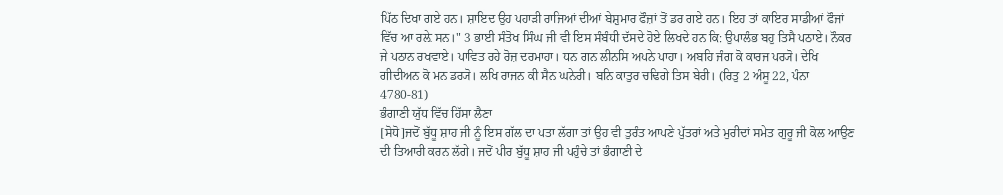ਪਿੱਠ ਦਿਖਾ ਗਏ ਹਨ। ਸ਼ਾਇਦ ਉਹ ਪਹਾੜੀ ਰਾਜਿਆਂ ਦੀਆਂ ਬੇਸ਼ੁਮਾਰ ਫੌਜ਼ਾਂ ਤੋਂ ਡਰ ਗਏ ਹਨ। ਇਹ ਤਾਂ ਕਾਇਰ ਸਾਡੀਆਂ ਫੌਜਾਂ ਵਿੱਚ ਆ ਰਲ਼ੇ ਸਨ।" 3 ਭਾਈ ਸੰਤੋਖ ਸਿੰਘ ਜੀ ਵੀ ਇਸ ਸੰਬੰਧੀ ਦੱਸਦੇ ਹੋਏ ਲਿਖਦੇ ਹਨ ਕਿ: ਉਪਾਲੰਭ ਬਹੁ ਤਿਸੈ ਪਠਾਏ। ਨੌਕਰ ਜੇ ਪਠਾਨ ਰਖਵਾਏ। ਪਾਵਿਤ ਰਹੇ ਰੋਜ਼ ਦਰਮਾਹਾ। ਧਨ ਗਨ ਲੀਨਸਿ ਅਪਨੇ ਪਾਹਾ। ਅਬਹਿ ਜੰਗ ਕੋ ਕਾਰਜ ਪਰ੍ਯੋ। ਦੇਖਿ ਗੀਦੀਅਨ ਕੋ ਮਨ ਡਰ੍ਯੋ। ਲਖਿ ਰਾਜਨ ਕੀ ਸੈਨ ਘਨੇਰੀ। ਬਨਿ ਕਾਤੁਰ ਚਢਿਗੇ ਤਿਸ ਬੇਰੀ। (ਰਿਤੁ 2 ਅੰਸੂ 22, ਪੰਨਾ 4780-81)
ਭੰਗਾਣੀ ਯੁੱਧ ਵਿੱਚ ਹਿੱਸਾ ਲੈਣਾ
[ਸੋਧੋ]ਜਦੋਂ ਬੁੱਧੂ ਸ਼ਾਹ ਜੀ ਨੂੰ ਇਸ ਗੱਲ ਦਾ ਪਤਾ ਲੱਗਾ ਤਾਂ ਉਹ ਵੀ ਤੁਰੰਤ ਆਪਣੇ ਪੁੱਤਰਾਂ ਅਤੇ ਮੁਰੀਦਾਂ ਸਮੇਤ ਗੁਰੂ ਜੀ ਕੋਲ ਆਉਣ ਦੀ ਤਿਆਰੀ ਕਰਨ ਲੱਗੇ। ਜਦੋਂ ਪੀਰ ਬੁੱਧੂ ਸ਼ਾਹ ਜੀ ਪਹੁੰਚੇ ਤਾਂ ਭੰਗਾਣੀ ਦੇ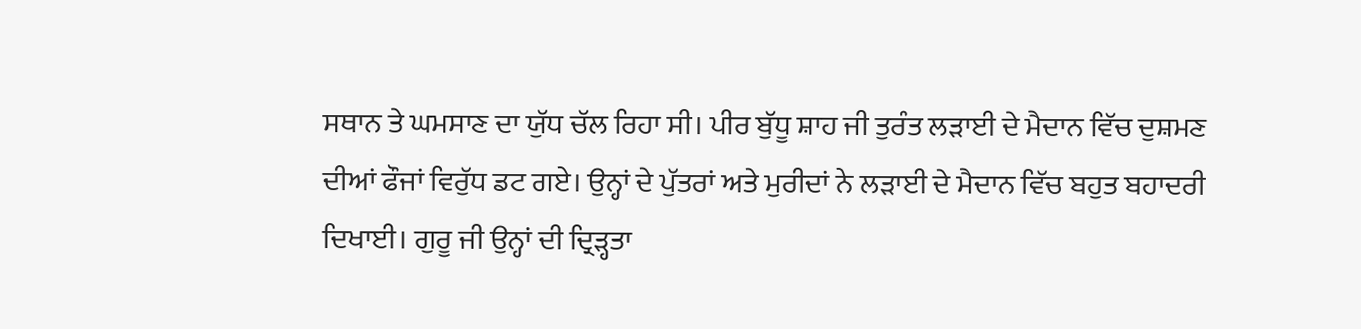ਸਥਾਨ ਤੇ ਘਮਸਾਣ ਦਾ ਯੁੱਧ ਚੱਲ ਰਿਹਾ ਸੀ। ਪੀਰ ਬੁੱਧੂ ਸ਼ਾਹ ਜੀ ਤੁਰੰਤ ਲੜਾਈ ਦੇ ਮੈਦਾਨ ਵਿੱਚ ਦੁਸ਼ਮਣ ਦੀਆਂ ਫੌਜਾਂ ਵਿਰੁੱਧ ਡਟ ਗਏ। ਉਨ੍ਹਾਂ ਦੇ ਪੁੱਤਰਾਂ ਅਤੇ ਮੁਰੀਦਾਂ ਨੇ ਲੜਾਈ ਦੇ ਮੈਦਾਨ ਵਿੱਚ ਬਹੁਤ ਬਹਾਦਰੀ ਦਿਖਾਈ। ਗੁਰੂ ਜੀ ਉਨ੍ਹਾਂ ਦੀ ਦ੍ਰਿੜ੍ਹਤਾ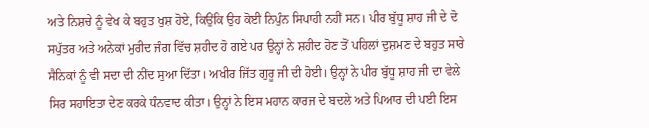ਅਤੇ ਨਿਸ਼ਚੇ ਨੂੰ ਵੇਖ ਕੇ ਬਹੁਤ ਖੁਸ਼ ਹੋਏ, ਕਿਉਂਕਿ ਉਹ ਕੋਈ ਨਿਪੁੰਨ ਸਿਪਾਹੀ ਨਹੀਂ ਸਨ। ਪੀਰ ਬੁੱਧੂ ਸ਼ਾਹ ਜੀ ਦੇ ਦੋ ਸਪੁੱਤਰ ਅਤੇ ਅਨੇਕਾਂ ਮੁਰੀਦ ਜੰਗ ਵਿੱਚ ਸ਼ਹੀਦ ਹੋ ਗਏ ਪਰ ਉਨ੍ਹਾਂ ਨੇ ਸ਼ਹੀਦ ਹੋਣ ਤੋਂ ਪਹਿਲਾਂ ਦੁਸ਼ਮਣ ਦੇ ਬਹੁਤ ਸਾਰੇ ਸੈਨਿਕਾਂ ਨੂੰ ਵੀ ਸਦਾ ਦੀ ਨੀਂਦ ਸੁਆ ਦਿੱਤਾ। ਅਖੀਰ ਜਿੱਤ ਗੁਰੂ ਜੀ ਦੀ ਹੋਈ। ਉਨ੍ਹਾਂ ਨੇ ਪੀਰ ਬੁੱਧੂ ਸ਼ਾਹ ਜੀ ਦਾ ਵੇਲੇ ਸਿਰ ਸਹਾਇਤਾ ਦੇਣ ਕਰਕੇ ਧੰਨਵਾਦ ਕੀਤਾ। ਉਨ੍ਹਾਂ ਨੇ ਇਸ ਮਹਾਨ ਕਾਰਜ ਦੇ ਬਦਲੇ ਅਤੇ ਪਿਆਰ ਦੀ ਪਈ ਇਸ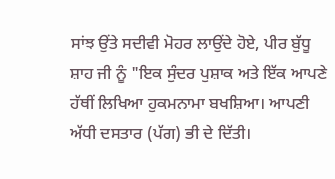ਸਾਂਝ ਉਂਤੇ ਸਦੀਵੀ ਮੋਹਰ ਲਾਉਂਦੇ ਹੋਏ, ਪੀਰ ਬੁੱਧੂ ਸ਼ਾਹ ਜੀ ਨੂੰ "ਇਕ ਸੁੰਦਰ ਪੁਸ਼ਾਕ ਅਤੇ ਇੱਕ ਆਪਣੇ ਹੱਥੀਂ ਲਿਖਿਆ ਹੁਕਮਨਾਮਾ ਬਖਸ਼ਿਆ। ਆਪਣੀ ਅੱਧੀ ਦਸਤਾਰ (ਪੱਗ) ਭੀ ਦੇ ਦਿੱਤੀ।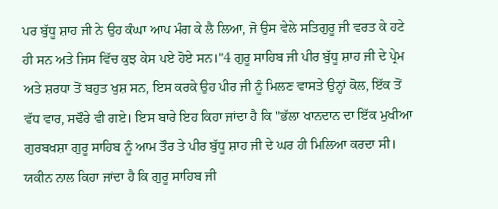ਪਰ ਬੁੱਧੂ ਸ਼ਾਹ ਜੀ ਨੇ ਉਹ ਕੰਘਾ ਆਪ ਮੰਗ ਕੇ ਲੈ ਲਿਆ, ਜੋ ਉਸ ਵੇਲੇ ਸਤਿਗੁਰੂ ਜੀ ਵਰਤ ਕੇ ਹਟੇ ਹੀ ਸਨ ਅਤੇ ਜਿਸ ਵਿੱਚ ਕੁਝ ਕੇਸ ਪਏ ਹੋਏ ਸਨ।"4 ਗੁਰੂ ਸਾਹਿਬ ਜੀ ਪੀਰ ਬੁੱਧੂ ਸ਼ਾਹ ਜੀ ਦੇ ਪ੍ਰੇਮ ਅਤੇ ਸ਼ਰਧਾ ਤੋਂ ਬਹੁਤ ਖੁਸ਼ ਸਨ, ਇਸ ਕਰਕੇ ਉਹ ਪੀਰ ਜੀ ਨੂੰ ਮਿਲਣ ਵਾਸਤੇ ਉਨ੍ਹਾਂ ਕੋਲ, ਇੱਕ ਤੋਂ ਵੱਧ ਵਾਰ, ਸਢੌਰੇ ਵੀ ਗਏ। ਇਸ ਬਾਰੇ ਇਹ ਕਿਹਾ ਜਾਂਦਾ ਹੈ ਕਿ "ਭੱਲਾ ਖਾਨਦਾਨ ਦਾ ਇੱਕ ਮੁਖੀਆ ਗੁਰਬਖਸ਼ਾ ਗੁਰੂ ਸਾਹਿਬ ਨੂੰ ਆਮ ਤੌਰ ਤੇ ਪੀਰ ਬੁੱਧੂ ਸ਼ਾਹ ਜੀ ਦੇ ਘਰ ਹੀ ਮਿਲਿਆ ਕਰਦਾ ਸੀ। ਯਕੀਨ ਨਾਲ ਕਿਹਾ ਜਾਂਦਾ ਹੈ ਕਿ ਗੁਰੂ ਸਾਹਿਬ ਜੀ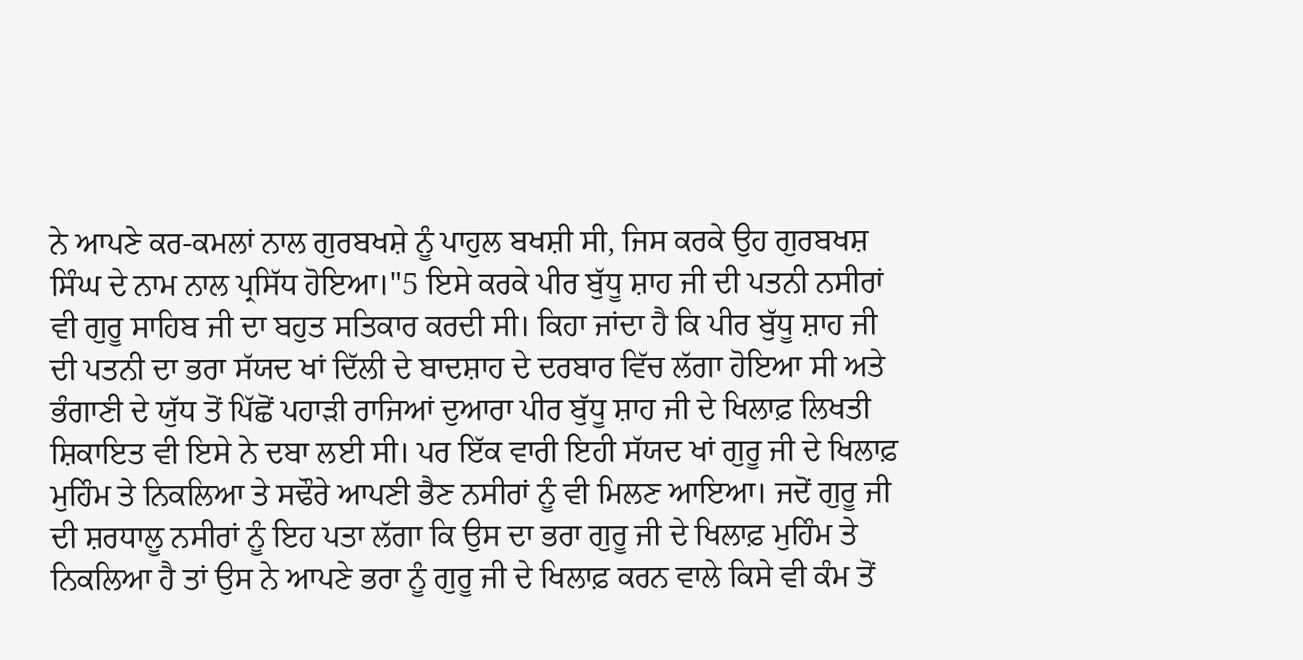ਨੇ ਆਪਣੇ ਕਰ-ਕਮਲਾਂ ਨਾਲ ਗੁਰਬਖਸ਼ੇ ਨੂੰ ਪਾਹੁਲ ਬਖਸ਼ੀ ਸੀ, ਜਿਸ ਕਰਕੇ ਉਹ ਗੁਰਬਖਸ਼ ਸਿੰਘ ਦੇ ਨਾਮ ਨਾਲ ਪ੍ਰਸਿੱਧ ਹੋਇਆ।"5 ਇਸੇ ਕਰਕੇ ਪੀਰ ਬੁੱਧੂ ਸ਼ਾਹ ਜੀ ਦੀ ਪਤਨੀ ਨਸੀਰਾਂ ਵੀ ਗੁਰੂ ਸਾਹਿਬ ਜੀ ਦਾ ਬਹੁਤ ਸਤਿਕਾਰ ਕਰਦੀ ਸੀ। ਕਿਹਾ ਜਾਂਦਾ ਹੈ ਕਿ ਪੀਰ ਬੁੱਧੂ ਸ਼ਾਹ ਜੀ ਦੀ ਪਤਨੀ ਦਾ ਭਰਾ ਸੱਯਦ ਖਾਂ ਦਿੱਲੀ ਦੇ ਬਾਦਸ਼ਾਹ ਦੇ ਦਰਬਾਰ ਵਿੱਚ ਲੱਗਾ ਹੋਇਆ ਸੀ ਅਤੇ ਭੰਗਾਣੀ ਦੇ ਯੁੱਧ ਤੋਂ ਪਿੱਛੋਂ ਪਹਾੜੀ ਰਾਜਿਆਂ ਦੁਆਰਾ ਪੀਰ ਬੁੱਧੂ ਸ਼ਾਹ ਜੀ ਦੇ ਖਿਲਾਫ਼ ਲਿਖਤੀ ਸ਼ਿਕਾਇਤ ਵੀ ਇਸੇ ਨੇ ਦਬਾ ਲਈ ਸੀ। ਪਰ ਇੱਕ ਵਾਰੀ ਇਹੀ ਸੱਯਦ ਖਾਂ ਗੁਰੂ ਜੀ ਦੇ ਖਿਲਾਫ਼ ਮੁਹਿੰਮ ਤੇ ਨਿਕਲਿਆ ਤੇ ਸਢੌਰੇ ਆਪਣੀ ਭੈਣ ਨਸੀਰਾਂ ਨੂੰ ਵੀ ਮਿਲਣ ਆਇਆ। ਜਦੋਂ ਗੁਰੂ ਜੀ ਦੀ ਸ਼ਰਧਾਲੂ ਨਸੀਰਾਂ ਨੂੰ ਇਹ ਪਤਾ ਲੱਗਾ ਕਿ ਉਸ ਦਾ ਭਰਾ ਗੁਰੂ ਜੀ ਦੇ ਖਿਲਾਫ਼ ਮੁਹਿੰਮ ਤੇ ਨਿਕਲਿਆ ਹੈ ਤਾਂ ਉਸ ਨੇ ਆਪਣੇ ਭਰਾ ਨੂੰ ਗੁਰੂ ਜੀ ਦੇ ਖਿਲਾਫ਼ ਕਰਨ ਵਾਲੇ ਕਿਸੇ ਵੀ ਕੰਮ ਤੋਂ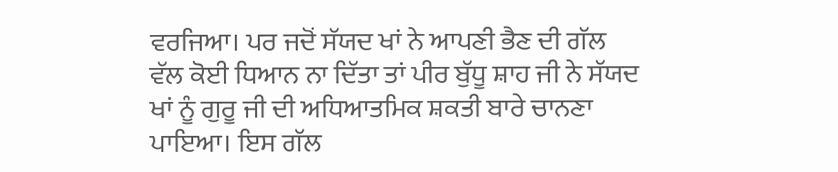ਵਰਜਿਆ। ਪਰ ਜਦੋਂ ਸੱਯਦ ਖਾਂ ਨੇ ਆਪਣੀ ਭੈਣ ਦੀ ਗੱਲ ਵੱਲ ਕੋਈ ਧਿਆਨ ਨਾ ਦਿੱਤਾ ਤਾਂ ਪੀਰ ਬੁੱਧੂ ਸ਼ਾਹ ਜੀ ਨੇ ਸੱਯਦ ਖਾਂ ਨੂੰ ਗੁਰੂ ਜੀ ਦੀ ਅਧਿਆਤਮਿਕ ਸ਼ਕਤੀ ਬਾਰੇ ਚਾਨਣਾ ਪਾਇਆ। ਇਸ ਗੱਲ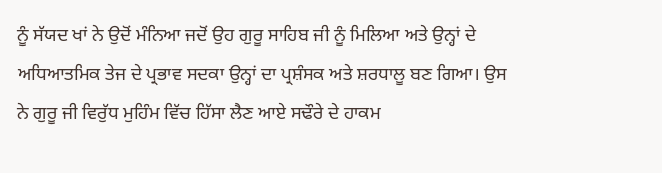ਨੂੰ ਸੱਯਦ ਖਾਂ ਨੇ ਉਦੋਂ ਮੰਨਿਆ ਜਦੋਂ ਉਹ ਗੁਰੂ ਸਾਹਿਬ ਜੀ ਨੂੰ ਮਿਲਿਆ ਅਤੇ ਉਨ੍ਹਾਂ ਦੇ ਅਧਿਆਤਮਿਕ ਤੇਜ ਦੇ ਪ੍ਰਭਾਵ ਸਦਕਾ ਉਨ੍ਹਾਂ ਦਾ ਪ੍ਰਸ਼ੰਸਕ ਅਤੇ ਸ਼ਰਧਾਲੂ ਬਣ ਗਿਆ। ਉਸ ਨੇ ਗੁਰੂ ਜੀ ਵਿਰੁੱਧ ਮੁਹਿੰਮ ਵਿੱਚ ਹਿੱਸਾ ਲੈਣ ਆਏ ਸਢੌਰੇ ਦੇ ਹਾਕਮ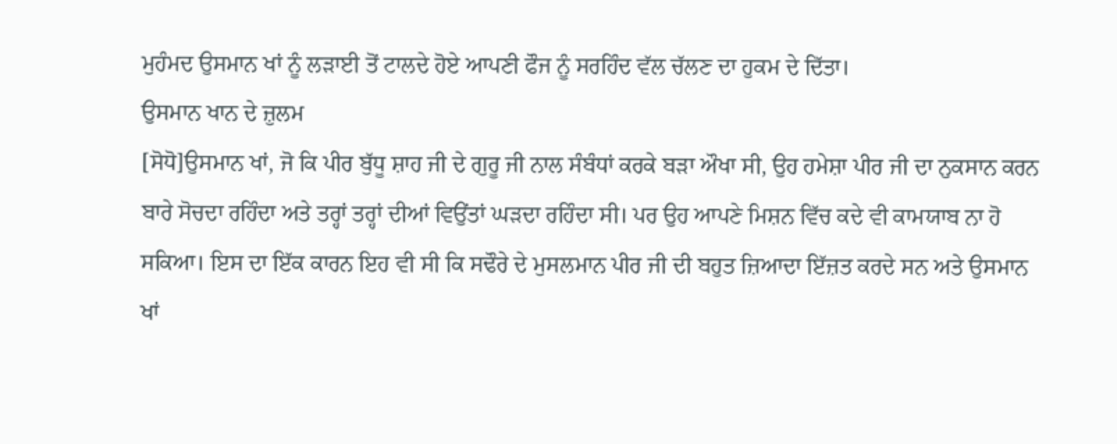ਮੁਹੰਮਦ ਉਸਮਾਨ ਖਾਂ ਨੂੰ ਲੜਾਈ ਤੋਂ ਟਾਲਦੇ ਹੋਏ ਆਪਣੀ ਫੌਜ ਨੂੰ ਸਰਹਿੰਦ ਵੱਲ ਚੱਲਣ ਦਾ ਹੁਕਮ ਦੇ ਦਿੱਤਾ।
ਉਸਮਾਨ ਖਾਨ ਦੇ ਜ਼ੁਲਮ
[ਸੋਧੋ]ਉਸਮਾਨ ਖਾਂ, ਜੋ ਕਿ ਪੀਰ ਬੁੱਧੂ ਸ਼ਾਹ ਜੀ ਦੇ ਗੁਰੂ ਜੀ ਨਾਲ ਸੰਬੰਧਾਂ ਕਰਕੇ ਬੜਾ ਔਖਾ ਸੀ, ਉਹ ਹਮੇਸ਼ਾ ਪੀਰ ਜੀ ਦਾ ਨੁਕਸਾਨ ਕਰਨ ਬਾਰੇ ਸੋਚਦਾ ਰਹਿੰਦਾ ਅਤੇ ਤਰ੍ਹਾਂ ਤਰ੍ਹਾਂ ਦੀਆਂ ਵਿਉਂਤਾਂ ਘੜਦਾ ਰਹਿੰਦਾ ਸੀ। ਪਰ ਉਹ ਆਪਣੇ ਮਿਸ਼ਨ ਵਿੱਚ ਕਦੇ ਵੀ ਕਾਮਯਾਬ ਨਾ ਹੋ ਸਕਿਆ। ਇਸ ਦਾ ਇੱਕ ਕਾਰਨ ਇਹ ਵੀ ਸੀ ਕਿ ਸਢੌਰੇ ਦੇ ਮੁਸਲਮਾਨ ਪੀਰ ਜੀ ਦੀ ਬਹੁਤ ਜ਼ਿਆਦਾ ਇੱਜ਼ਤ ਕਰਦੇ ਸਨ ਅਤੇ ਉਸਮਾਨ ਖਾਂ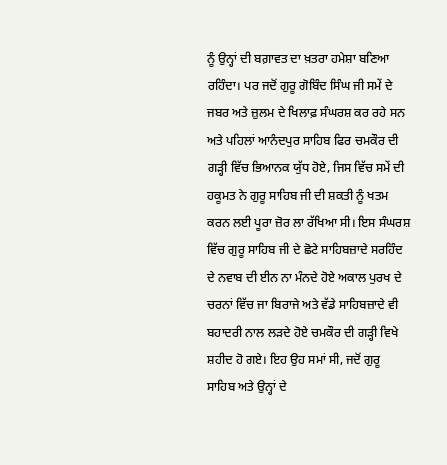ਨੂੰ ਉਨ੍ਹਾਂ ਦੀ ਬਗ਼ਾਵਤ ਦਾ ਖ਼ਤਰਾ ਹਮੇਸ਼ਾ ਬਣਿਆ ਰਹਿੰਦਾ। ਪਰ ਜਦੋਂ ਗੁਰੂ ਗੋਬਿੰਦ ਸਿੰਘ ਜੀ ਸਮੇਂ ਦੇ ਜਬਰ ਅਤੇ ਜ਼ੁਲਮ ਦੇ ਖਿਲਾਫ਼ ਸੰਘਰਸ਼ ਕਰ ਰਹੇ ਸਨ ਅਤੇ ਪਹਿਲਾਂ ਆਨੰਦਪੁਰ ਸਾਹਿਬ ਫਿਰ ਚਮਕੌਰ ਦੀ ਗੜ੍ਹੀ ਵਿੱਚ ਭਿਆਨਕ ਯੁੱਧ ਹੋਏ, ਜਿਸ ਵਿੱਚ ਸਮੇਂ ਦੀ ਹਕੂਮਤ ਨੇ ਗੁਰੂ ਸਾਹਿਬ ਜੀ ਦੀ ਸ਼ਕਤੀ ਨੂੰ ਖਤਮ ਕਰਨ ਲਈ ਪੂਰਾ ਜ਼ੋਰ ਲਾ ਰੱਖਿਆ ਸੀ। ਇਸ ਸੰਘਰਸ਼ ਵਿੱਚ ਗੁਰੂ ਸਾਹਿਬ ਜੀ ਦੇ ਛੋਟੇ ਸਾਹਿਬਜ਼ਾਦੇ ਸਰਹਿੰਦ ਦੇ ਨਵਾਬ ਦੀ ਈਨ ਨਾ ਮੰਨਦੇ ਹੋਏ ਅਕਾਲ ਪੁਰਖ ਦੇ ਚਰਨਾਂ ਵਿੱਚ ਜਾ ਬਿਰਾਜੇ ਅਤੇ ਵੱਡੇ ਸਾਹਿਬਜ਼ਾਦੇ ਵੀ ਬਹਾਦਰੀ ਨਾਲ ਲੜਦੇ ਹੋਏ ਚਮਕੌਰ ਦੀ ਗੜ੍ਹੀ ਵਿਖੇ ਸ਼ਹੀਦ ਹੋ ਗਏ। ਇਹ ਉਹ ਸਮਾਂ ਸੀ, ਜਦੋਂ ਗੁਰੂ ਸਾਹਿਬ ਅਤੇ ਉਨ੍ਹਾਂ ਦੇ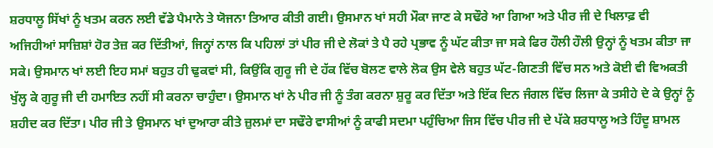ਸ਼ਰਧਾਲੂ ਸਿੱਖਾਂ ਨੂੰ ਖਤਮ ਕਰਨ ਲਈ ਵੱਡੇ ਪੈਮਾਨੇ ਤੇ ਯੋਜਨਾ ਤਿਆਰ ਕੀਤੀ ਗਈ। ਉਸਮਾਨ ਖਾਂ ਸਹੀ ਮੌਕਾ ਜਾਣ ਕੇ ਸਢੌਰੇ ਆ ਗਿਆ ਅਤੇ ਪੀਰ ਜੀ ਦੇ ਖਿਲਾਫ਼ ਵੀ ਅਜਿਹੀਆਂ ਸਾਜ਼ਿਸ਼ਾਂ ਹੋਰ ਤੇਜ਼ ਕਰ ਦਿੱਤੀਆਂ, ਜਿਨ੍ਹਾਂ ਨਾਲ ਕਿ ਪਹਿਲਾਂ ਤਾਂ ਪੀਰ ਜੀ ਦੇ ਲੋਕਾਂ ਤੇ ਪੈ ਰਹੇ ਪ੍ਰਭਾਵ ਨੂੰ ਘੱਟ ਕੀਤਾ ਜਾ ਸਕੇ ਫਿਰ ਹੌਲੀ ਹੌਲੀ ਉਨ੍ਹਾਂ ਨੂੰ ਖਤਮ ਕੀਤਾ ਜਾ ਸਕੇ। ਉਸਮਾਨ ਖਾਂ ਲਈ ਇਹ ਸਮਾਂ ਬਹੁਤ ਹੀ ਢੁਕਵਾਂ ਸੀ, ਕਿਉਂਕਿ ਗੁਰੂ ਜੀ ਦੇ ਹੱਕ ਵਿੱਚ ਬੋਲਣ ਵਾਲੇ ਲੋਕ ਉਸ ਵੇਲੇ ਬਹੁਤ ਘੱਟ-ਗਿਣਤੀ ਵਿੱਚ ਸਨ ਅਤੇ ਕੋਈ ਵੀ ਵਿਅਕਤੀ ਖੁੱਲ੍ਹ ਕੇ ਗੁਰੂ ਜੀ ਦੀ ਹਮਾਇਤ ਨਹੀਂ ਸੀ ਕਰਨਾ ਚਾਹੁੰਦਾ। ਉਸਮਾਨ ਖਾਂ ਨੇ ਪੀਰ ਜੀ ਨੂੰ ਤੰਗ ਕਰਨਾ ਸ਼ੁਰੂ ਕਰ ਦਿੱਤਾ ਅਤੇ ਇੱਕ ਦਿਨ ਜੰਗਲ ਵਿੱਚ ਲਿਜਾ ਕੇ ਤਸੀਹੇ ਦੇ ਕੇ ਉਨ੍ਹਾਂ ਨੂੰ ਸ਼ਹੀਦ ਕਰ ਦਿੱਤਾ। ਪੀਰ ਜੀ ਤੇ ਉਸਮਾਨ ਖਾਂ ਦੁਆਰਾ ਕੀਤੇ ਜ਼ੁਲਮਾਂ ਦਾ ਸਢੌਰੇ ਵਾਸੀਆਂ ਨੂੰ ਕਾਫੀ ਸਦਮਾ ਪਹੁੰਚਿਆ ਜਿਸ ਵਿੱਚ ਪੀਰ ਜੀ ਦੇ ਪੱਕੇ ਸ਼ਰਧਾਲੂ ਅਤੇ ਹਿੰਦੂ ਸ਼ਾਮਲ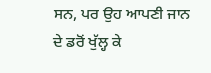ਸਨ, ਪਰ ਉਹ ਆਪਣੀ ਜਾਨ ਦੇ ਡਰੋਂ ਖੁੱਲ੍ਹ ਕੇ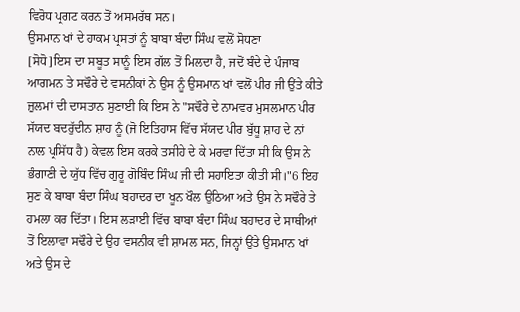ਵਿਰੋਧ ਪ੍ਰਗਟ ਕਰਨ ਤੋਂ ਅਸਮਰੱਥ ਸਨ।
ਉਸਮਾਨ ਖਾਂ ਦੇ ਹਾਕਮ ਪ੍ਰਸਤਾਂ ਨੂੰ ਬਾਬਾ ਬੰਦਾ ਸਿੰਘ ਵਲੋਂ ਸੋਧਣਾ
[ਸੋਧੋ]ਇਸ ਦਾ ਸਬੂਤ ਸਾਨੂੰ ਇਸ ਗੱਲ ਤੋਂ ਮਿਲਦਾ ਹੈ, ਜਦੋਂ ਬੰਦੇ ਦੇ ਪੰਜਾਬ ਆਗਮਨ ਤੇ ਸਢੌਰੇ ਦੇ ਵਸਨੀਕਾਂ ਨੇ ਉਸ ਨੂੰ ਉਸਮਾਨ ਖਾਂ ਵਲੋਂ ਪੀਰ ਜੀ ਉਂਤੇ ਕੀਤੇ ਜ਼ੁਲਮਾਂ ਦੀ ਦਾਸਤਾਨ ਸੁਣਾਈ ਕਿ ਇਸ ਨੇ "ਸਢੌਰੇ ਦੇ ਨਾਮਵਰ ਮੁਸਲਮਾਨ ਪੀਰ ਸੱਯਦ ਬਦਰੁੱਦੀਨ ਸ਼ਾਹ ਨੂੰ (ਜੋ ਇਤਿਹਾਸ ਵਿੱਚ ਸੱਯਦ ਪੀਰ ਬੁੱਧੂ ਸ਼ਾਹ ਦੇ ਨਾਂ ਨਾਲ ਪ੍ਰਸਿੱਧ ਹੈ) ਕੇਵਲ ਇਸ ਕਰਕੇ ਤਸੀਹੇ ਦੇ ਕੇ ਮਰਵਾ ਦਿੱਤਾ ਸੀ ਕਿ ਉਸ ਨੇ ਭੰਗਾਣੀ ਦੇ ਯੁੱਧ ਵਿੱਚ ਗੁਰੂ ਗੋਬਿੰਦ ਸਿੰਘ ਜੀ ਦੀ ਸਹਾਇਤਾ ਕੀਤੀ ਸੀ।"6 ਇਹ ਸੁਣ ਕੇ ਬਾਬਾ ਬੰਦਾ ਸਿੰਘ ਬਹਾਦਰ ਦਾ ਖੂਨ ਖੌਲ ਉਠਿਆ ਅਤੇ ਉਸ ਨੇ ਸਢੌਰੇ ਤੇ ਹਮਲਾ ਕਰ ਦਿੱਤਾ। ਇਸ ਲੜਾਈ ਵਿੱਚ ਬਾਬਾ ਬੰਦਾ ਸਿੰਘ ਬਹਾਦਰ ਦੇ ਸਾਥੀਆਂ ਤੋਂ ਇਲਾਵਾ ਸਢੌਰੇ ਦੇ ਉਹ ਵਸਨੀਕ ਵੀ ਸ਼ਾਮਲ ਸਨ, ਜਿਨ੍ਹਾਂ ਉਂਤੇ ਉਸਮਾਨ ਖਾਂ ਅਤੇ ਉਸ ਦੇ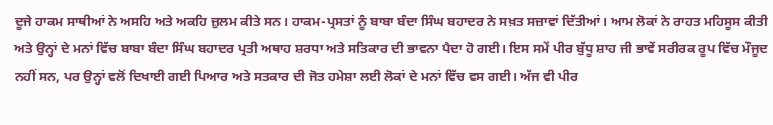ਦੂਜੇ ਹਾਕਮ ਸਾਥੀਆਂ ਨੇ ਅਸਹਿ ਅਤੇ ਅਕਹਿ ਜ਼ੁਲਮ ਕੀਤੇ ਸਨ। ਹਾਕਮ-ਪ੍ਰਸਤਾਂ ਨੂੰ ਬਾਬਾ ਬੰਦਾ ਸਿੰਘ ਬਹਾਦਰ ਨੇ ਸਖ਼ਤ ਸਜ਼ਾਵਾਂ ਦਿੱਤੀਆਂ। ਆਮ ਲੋਕਾਂ ਨੇ ਰਾਹਤ ਮਹਿਸੂਸ ਕੀਤੀ ਅਤੇ ਉਨ੍ਹਾਂ ਦੇ ਮਨਾਂ ਵਿੱਚ ਬਾਬਾ ਬੰਦਾ ਸਿੰਘ ਬਹਾਦਰ ਪ੍ਰਤੀ ਅਥਾਹ ਸ਼ਰਧਾ ਅਤੇ ਸਤਿਕਾਰ ਦੀ ਭਾਵਨਾ ਪੈਦਾ ਹੋ ਗਈ। ਇਸ ਸਮੇਂ ਪੀਰ ਬੁੱਧੂ ਸ਼ਾਹ ਜੀ ਭਾਵੇਂ ਸਰੀਰਕ ਰੂਪ ਵਿੱਚ ਮੌਜੂਦ ਨਹੀਂ ਸਨ, ਪਰ ਉਨ੍ਹਾਂ ਵਲੋਂ ਦਿਖਾਈ ਗਈ ਪਿਆਰ ਅਤੇ ਸਤਕਾਰ ਦੀ ਜੋਤ ਹਮੇਸ਼ਾ ਲਈ ਲੋਕਾਂ ਦੇ ਮਨਾਂ ਵਿੱਚ ਵਸ ਗਈ। ਅੱਜ ਵੀ ਪੀਰ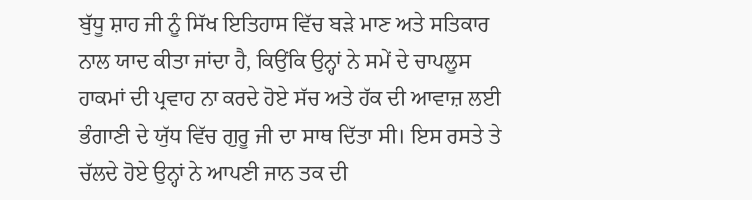ਬੁੱਧੂ ਸ਼ਾਹ ਜੀ ਨੂੰ ਸਿੱਖ ਇਤਿਹਾਸ ਵਿੱਚ ਬੜੇ ਮਾਣ ਅਤੇ ਸਤਿਕਾਰ ਨਾਲ ਯਾਦ ਕੀਤਾ ਜਾਂਦਾ ਹੈ, ਕਿਉਂਕਿ ਉਨ੍ਹਾਂ ਨੇ ਸਮੇਂ ਦੇ ਚਾਪਲੂਸ ਹਾਕਮਾਂ ਦੀ ਪ੍ਰਵਾਹ ਨਾ ਕਰਦੇ ਹੋਏ ਸੱਚ ਅਤੇ ਹੱਕ ਦੀ ਆਵਾਜ਼ ਲਈ ਭੰਗਾਣੀ ਦੇ ਯੁੱਧ ਵਿੱਚ ਗੁਰੂ ਜੀ ਦਾ ਸਾਥ ਦਿੱਤਾ ਸੀ। ਇਸ ਰਸਤੇ ਤੇ ਚੱਲਦੇ ਹੋਏ ਉਨ੍ਹਾਂ ਨੇ ਆਪਣੀ ਜਾਨ ਤਕ ਦੀ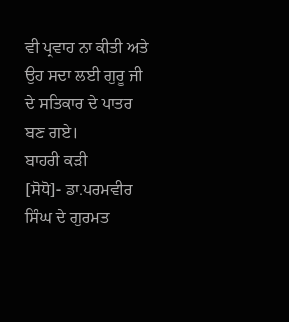ਵੀ ਪ੍ਰਵਾਹ ਨਾ ਕੀਤੀ ਅਤੇ ਉਹ ਸਦਾ ਲਈ ਗੁਰੂ ਜੀ ਦੇ ਸਤਿਕਾਰ ਦੇ ਪਾਤਰ ਬਣ ਗਏ।
ਬਾਹਰੀ ਕੜੀ
[ਸੋਧੋ]- ਡਾ.ਪਰਮਵੀਰ ਸਿੰਘ ਦੇ ਗੁਰਮਤ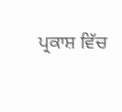ਪ੍ਰਕਾਸ਼ ਵਿੱਚ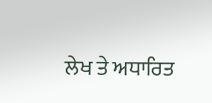ਲੇਖ ਤੇ ਅਧਾਰਿਤ